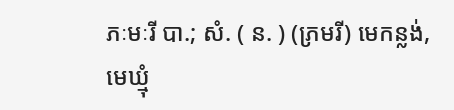ភៈមៈរី បា.; សំ. ( ន. ) (ភ្រមរី) មេកន្លង់, មេឃ្មុំ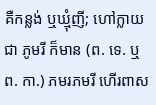គឺកន្លង់ ឬឃ្មុំញី; ហៅក្លាយជា ភូមរី ក៏មាន (ព. ទេ. ឬ ព. កា.) ភមរភមរី ហើរពាស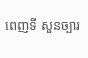ពេញទី សួនច្បារ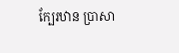ក្បែរឋាន ប្រាសា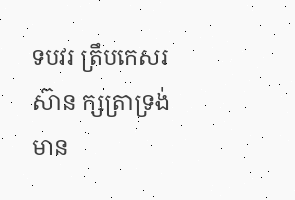ទបវរ ត្រឹបកេសរស៊ាន ក្សត្រាទ្រង់មាន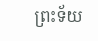ព្រះទ័យ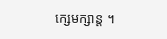ក្សេមក្សាន្ត ។